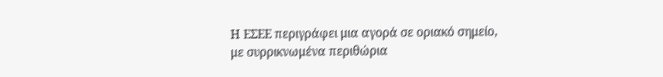Η ΕΣΕΕ περιγράφει μια αγορά σε οριακό σημείο, με συρρικνωμένα περιθώρια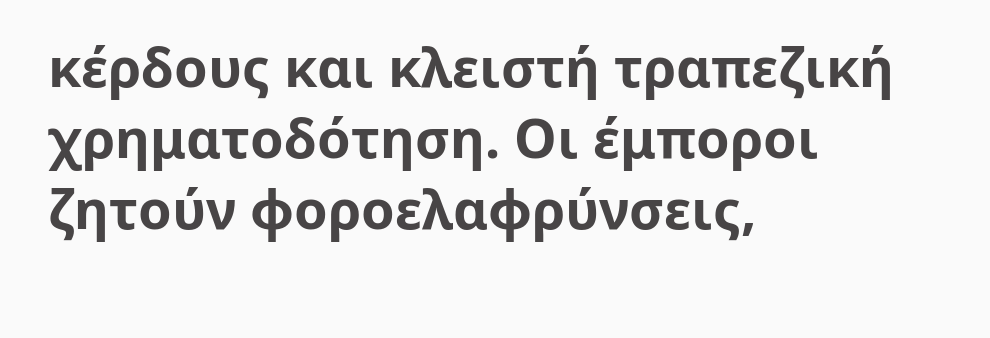κέρδους και κλειστή τραπεζική χρηματοδότηση. Οι έμποροι ζητούν φοροελαφρύνσεις,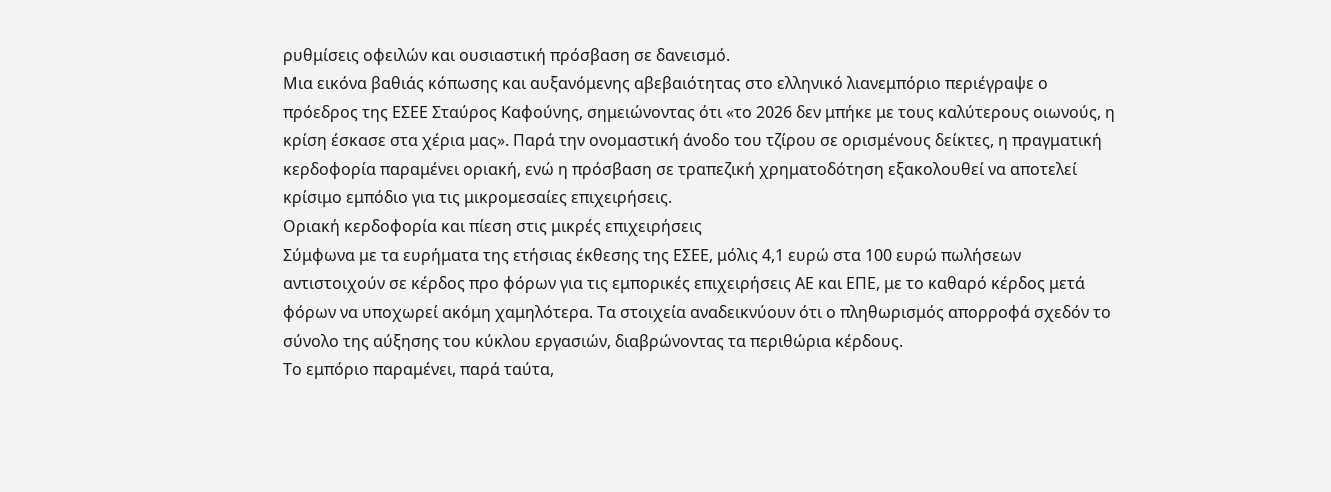ρυθμίσεις οφειλών και ουσιαστική πρόσβαση σε δανεισμό.
Μια εικόνα βαθιάς κόπωσης και αυξανόμενης αβεβαιότητας στο ελληνικό λιανεμπόριο περιέγραψε ο πρόεδρος της ΕΣΕΕ Σταύρος Καφούνης, σημειώνοντας ότι «το 2026 δεν μπήκε με τους καλύτερους οιωνούς, η κρίση έσκασε στα χέρια μας». Παρά την ονομαστική άνοδο του τζίρου σε ορισμένους δείκτες, η πραγματική κερδοφορία παραμένει οριακή, ενώ η πρόσβαση σε τραπεζική χρηματοδότηση εξακολουθεί να αποτελεί κρίσιμο εμπόδιο για τις μικρομεσαίες επιχειρήσεις.
Οριακή κερδοφορία και πίεση στις μικρές επιχειρήσεις
Σύμφωνα με τα ευρήματα της ετήσιας έκθεσης της ΕΣΕΕ, μόλις 4,1 ευρώ στα 100 ευρώ πωλήσεων αντιστοιχούν σε κέρδος προ φόρων για τις εμπορικές επιχειρήσεις ΑΕ και ΕΠΕ, με το καθαρό κέρδος μετά φόρων να υποχωρεί ακόμη χαμηλότερα. Τα στοιχεία αναδεικνύουν ότι ο πληθωρισμός απορροφά σχεδόν το σύνολο της αύξησης του κύκλου εργασιών, διαβρώνοντας τα περιθώρια κέρδους.
Το εμπόριο παραμένει, παρά ταύτα,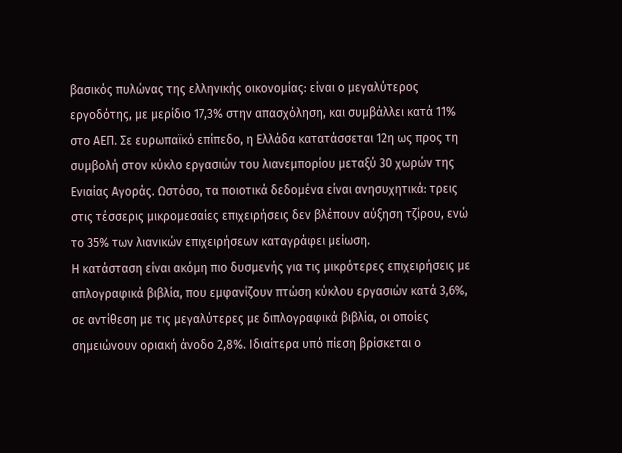βασικός πυλώνας της ελληνικής οικονομίας: είναι ο μεγαλύτερος εργοδότης, με μερίδιο 17,3% στην απασχόληση, και συμβάλλει κατά 11% στο ΑΕΠ. Σε ευρωπαϊκό επίπεδο, η Ελλάδα κατατάσσεται 12η ως προς τη συμβολή στον κύκλο εργασιών του λιανεμπορίου μεταξύ 30 χωρών της Ενιαίας Αγοράς. Ωστόσο, τα ποιοτικά δεδομένα είναι ανησυχητικά: τρεις στις τέσσερις μικρομεσαίες επιχειρήσεις δεν βλέπουν αύξηση τζίρου, ενώ το 35% των λιανικών επιχειρήσεων καταγράφει μείωση.
Η κατάσταση είναι ακόμη πιο δυσμενής για τις μικρότερες επιχειρήσεις με απλογραφικά βιβλία, που εμφανίζουν πτώση κύκλου εργασιών κατά 3,6%, σε αντίθεση με τις μεγαλύτερες με διπλογραφικά βιβλία, οι οποίες σημειώνουν οριακή άνοδο 2,8%. Ιδιαίτερα υπό πίεση βρίσκεται ο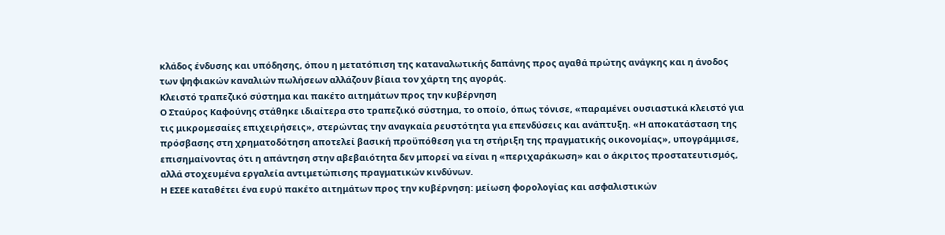κλάδος ένδυσης και υπόδησης, όπου η μετατόπιση της καταναλωτικής δαπάνης προς αγαθά πρώτης ανάγκης και η άνοδος των ψηφιακών καναλιών πωλήσεων αλλάζουν βίαια τον χάρτη της αγοράς.
Κλειστό τραπεζικό σύστημα και πακέτο αιτημάτων προς την κυβέρνηση
Ο Σταύρος Καφούνης στάθηκε ιδιαίτερα στο τραπεζικό σύστημα, το οποίο, όπως τόνισε, «παραμένει ουσιαστικά κλειστό για τις μικρομεσαίες επιχειρήσεις», στερώντας την αναγκαία ρευστότητα για επενδύσεις και ανάπτυξη. «Η αποκατάσταση της πρόσβασης στη χρηματοδότηση αποτελεί βασική προϋπόθεση για τη στήριξη της πραγματικής οικονομίας», υπογράμμισε, επισημαίνοντας ότι η απάντηση στην αβεβαιότητα δεν μπορεί να είναι η «περιχαράκωση» και ο άκριτος προστατευτισμός, αλλά στοχευμένα εργαλεία αντιμετώπισης πραγματικών κινδύνων.
Η ΕΣΕΕ καταθέτει ένα ευρύ πακέτο αιτημάτων προς την κυβέρνηση: μείωση φορολογίας και ασφαλιστικών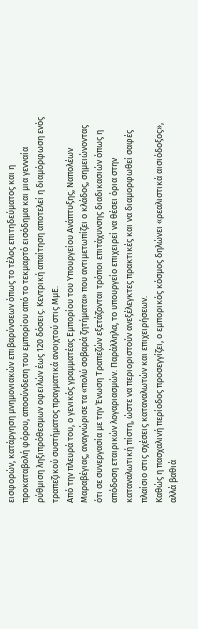εισφορών, κατάργηση μνημονιακών επιβαρύνσεων όπως το τέλος επιτηδεύματος και η προκαταβολή φόρου, αποσύνδεση του εμπορίου από το τεκμαρτό εισόδημα και μια γενναία ρύθμιση ληξιπρόθεσμων οφειλών έως 120 δόσεις. Κεντρική απαίτηση αποτελεί η διαμόρφωση ενός τραπεζικού συστήματος πραγματικά ανοιχτού στις ΜμΕ.
Από την πλευρά του, ο γενικός γραμματέας Εμπορίου του Υπουργείου Ανάπτυξης, Ναπολέων Μαραβέγιας, αναγνώρισε τα «πολύ σοβαρά ζητήματα» που αντιμετωπίζει ο κλάδος, σημειώνοντας ότι σε συνεργασία με την Ένωση Τραπεζών εξετάζονται τρόποι επιτάχυνσης διαδικασιών όπως η απόδοση εταιρικών λογαριασμών. Παράλληλα, το υπουργείο επιχειρεί να θέσει όρια στην καταναλωτική πίστη, ώστε να περιοριστούν ανεξέλεγκτες πρακτικές και να διαμορφωθεί σαφές πλαίσιο στις σχέσεις καταναλωτών και επιχειρήσεων.
Καθώς η πασχαλινή περίοδος προσεγγίζει, ο εμπορικός κόσμος δηλώνει «ρεαλιστικά αισιόδοξος», αλλά βαθιά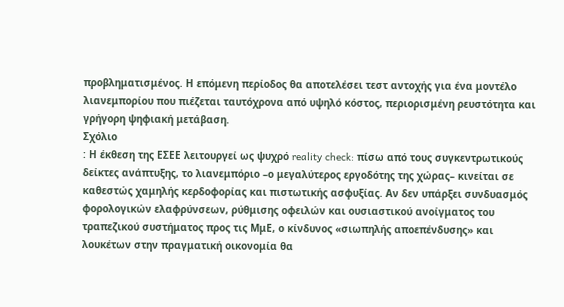προβληματισμένος. Η επόμενη περίοδος θα αποτελέσει τεστ αντοχής για ένα μοντέλο λιανεμπορίου που πιέζεται ταυτόχρονα από υψηλό κόστος, περιορισμένη ρευστότητα και γρήγορη ψηφιακή μετάβαση.
Σχόλιο
: Η έκθεση της ΕΣΕΕ λειτουργεί ως ψυχρό reality check: πίσω από τους συγκεντρωτικούς δείκτες ανάπτυξης, το λιανεμπόριο –ο μεγαλύτερος εργοδότης της χώρας– κινείται σε καθεστώς χαμηλής κερδοφορίας και πιστωτικής ασφυξίας. Αν δεν υπάρξει συνδυασμός φορολογικών ελαφρύνσεων, ρύθμισης οφειλών και ουσιαστικού ανοίγματος του τραπεζικού συστήματος προς τις ΜμΕ, ο κίνδυνος «σιωπηλής αποεπένδυσης» και λουκέτων στην πραγματική οικονομία θα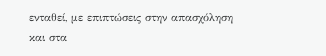ενταθεί, με επιπτώσεις στην απασχόληση και στα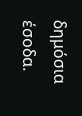δημόσια έσοδα.